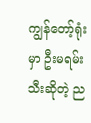ကျွန်တော့်ရုံးမှာ ဦးမရမ်းသီးဆိုတဲ့ ည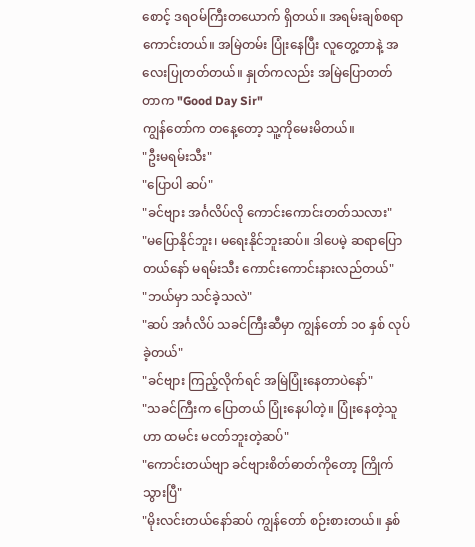စောင့် ဒရဝမ်ကြီးတယောက် ရှိတယ်။ အရမ်းချစ်စရာ ကောင်းတယ်။ အမြဲတမ်း ပြုံးနေပြီး လူတွေ့တာနဲ့ အလေးပြုတတ်တယ်။ နှုတ်ကလည်း အမြဲပြောတတ်တာက "Good Day Sir"
ကျွန်တော်က တနေ့တော့ သူ့ကိုမေးမိတယ်။
"ဦးမရမ်းသီး"
"ပြောပါ ဆပ်"
"ခင်ဗျား အင်္ဂလိပ်လို ကောင်းကောင်းတတ်သလား"
"မပြောနိုင်ဘူး၊ မရေးနိုင်ဘူးဆပ်။ ဒါပေမဲ့ ဆရာပြောတယ်နော် မရမ်းသီး ကောင်းကောင်းနားလည်တယ်"
"ဘယ်မှာ သင်ခဲ့သလဲ"
"ဆပ် အင်္ဂလိပ် သခင်ကြီးဆီမှာ ကျွန်တော် ၁၀ နှစ် လုပ်ခဲ့တယ်"
"ခင်ဗျား ကြည့်လိုက်ရင် အမြဲပြုံးနေတာပဲနော်"
"သခင်ကြီးက ပြောတယ် ပြုံးနေပါတဲ့။ ပြုံးနေတဲ့သူဟာ ထမင်း မငတ်ဘူးတဲ့ဆပ်"
"ကောင်းတယ်ဗျာ ခင်ဗျားစိတ်ဓာတ်ကိုတော့ ကြိုက်သွားပြီ"
"မိုးလင်းတယ်နော်ဆပ် ကျွန်တော် စဉ်းစားတယ်။ နှစ်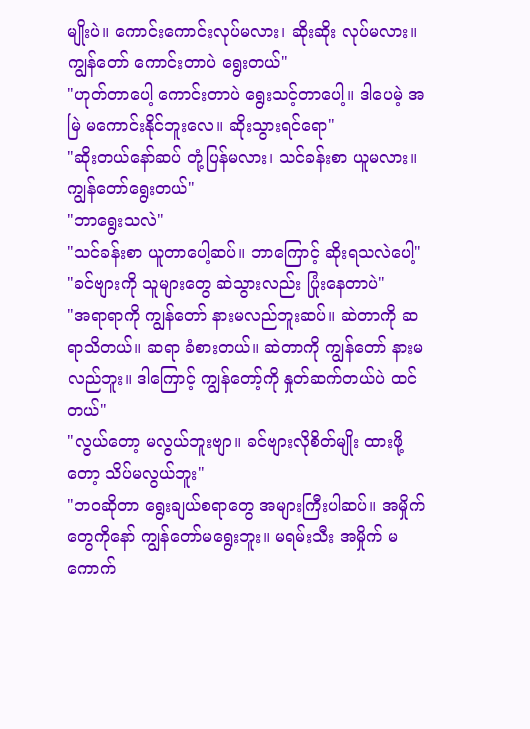မျိုးပဲ။ ကောင်းကောင်းလုပ်မလား၊ ဆိုးဆိုး လုပ်မလား။ ကျွန်တော် ကောင်းတာပဲ ရွေးတယ်"
"ဟုတ်တာပေါ့ ကောင်းတာပဲ ရွေးသင့်တာပေါ့။ ဒါပေမဲ့ အမြဲ မကောင်းနိုင်ဘူးလေ။ ဆိုးသွားရင်ရော"
"ဆိုးတယ်နော်ဆပ် တုံ့ပြန်မလား၊ သင်ခန်းစာ ယူမလား။ ကျွန်တော်ရွေးတယ်"
"ဘာရွေးသလဲ"
"သင်ခန်းစာ ယူတာပေါ့ဆပ်။ ဘာကြောင့် ဆိုးရသလဲပေါ့"
"ခင်ဗျားကို သူများတွေ ဆဲသွားလည်း ပြုံးနေတာပဲ"
"အရာရာကို ကျွန်တော် နားမလည်ဘူးဆပ်။ ဆဲတာကို ဆရာသိတယ်။ ဆရာ ခံစားတယ်။ ဆဲတာကို ကျွန်တော် နားမလည်ဘူး။ ဒါကြောင့် ကျွန်တော့်ကို နှုတ်ဆက်တယ်ပဲ ထင်တယ်"
"လွယ်တော့ မလွယ်ဘူးဗျာ။ ခင်ဗျားလိုစိတ်မျိုး ထားဖို့တော့ သိပ်မလွယ်ဘူး"
"ဘဝဆိုတာ ရွေးချယ်စရာတွေ အများကြီးပါဆပ်။ အမှိုက်တွေကိုနော် ကျွန်တော်မရွေးဘူး။ မရမ်းသီး အမှိုက် မကောက်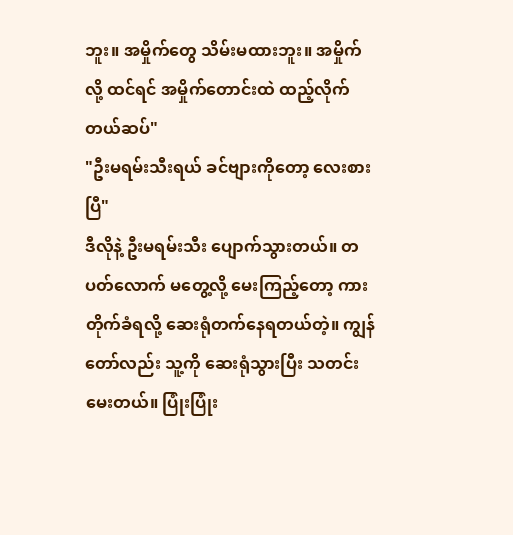ဘူး။ အမှိုက်တွေ သိမ်းမထားဘူး။ အမှိုက်လို့ ထင်ရင် အမှိုက်တောင်းထဲ ထည့်လိုက်တယ်ဆပ်"
"ဦးမရမ်းသီးရယ် ခင်ဗျားကိုတော့ လေးစားပြီ"
ဒီလိုနဲ့ ဦးမရမ်းသီး ပျောက်သွားတယ်။ တပတ်လောက် မတွေ့လို့ မေးကြည့်တော့ ကားတိုက်ခံရလို့ ဆေးရုံတက်နေရတယ်တဲ့။ ကျွန်တော်လည်း သူ့ကို ဆေးရုံသွားပြီး သတင်းမေးတယ်။ ပြုံးပြုံး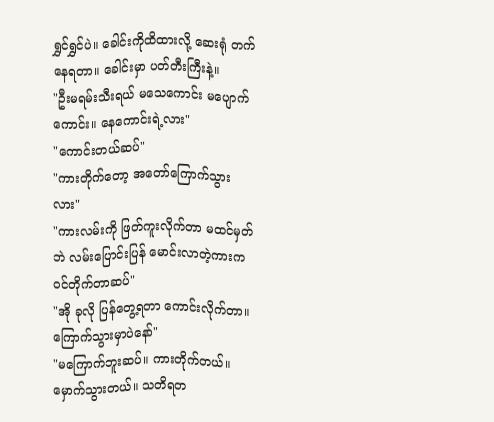ရွှင်ရွှင်ပဲ။ ခေါင်းကိုထိထားလို့ ဆေးရုံ တက်နေရတာ။ ခေါင်းမှာ ပတ်တီးကြီးနဲ့။
"ဦးမရမ်းသီးရယ် မသေကောင်း မပျောက်ကောင်း။ နေကောင်းရဲ့လား"
"ကောင်းတယ်ဆပ်"
"ကားတိုက်တော့ အတော်ကြောက်သွားလား"
"ကားလမ်းကို ဖြတ်ကူးလိုက်တာ မထင်မှတ်ဘဲ လမ်းပြောင်းပြန် မောင်းလာတဲ့ကားက ဝင်တိုက်တာဆပ်"
"အို ခုလို ပြန်တွေ့ရတာ ကောင်းလိုက်တာ။ ကြောက်သွားမှာပဲနော်"
"မကြောက်ဘူးဆပ်။ ကားတိုက်တယ်။ မှောက်သွားတယ်။ သတိရတ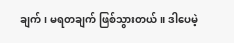ချက်၊ မရတချက် ဖြစ်သွားတယ်။ ဒါပေမဲ့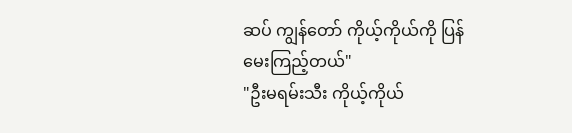ဆပ် ကျွန်တော် ကိုယ့်ကိုယ်ကို ပြန်မေးကြည့်တယ်"
"ဦးမရမ်းသီး ကိုယ့်ကိုယ်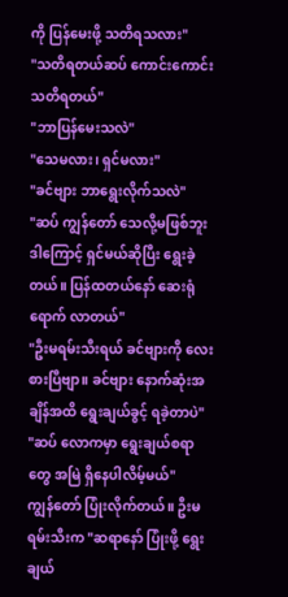ကို ပြန်မေးဖို့ သတိရသလား"
"သတိရတယ်ဆပ် ကောင်းကောင်း သတိရတယ်"
"ဘာပြန်မေးသလဲ"
"သေမလား၊ ရှင်မလား"
"ခင်ဗျား ဘာရွေးလိုက်သလဲ"
"ဆပ် ကျွန်တော် သေလို့မဖြစ်ဘူး ဒါကြောင့် ရှင်မယ်ဆိုပြီး ရွေးခဲ့တယ်။ ပြန်ထတယ်နော် ဆေးရုံရောက် လာတယ်"
"ဦးမရမ်းသီးရယ် ခင်ဗျားကို လေးစားပြီဗျာ။ ခင်ဗျား နောက်ဆုံးအချိန်အထိ ရွေးချယ်ခွင့် ရခဲ့တာပဲ"
"ဆပ် လောကမှာ ရွေးချယ်စရာတွေ အမြဲ ရှိနေပါလိမ့်မယ်"
ကျွန်တော် ပြုံးလိုက်တယ်။ ဦးမရမ်းသီးက "ဆရာနော် ပြုံးဖို့ ရွေးချယ်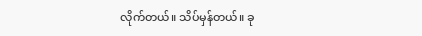လိုက်တယ်။ သိပ်မှန်တယ်။ ခု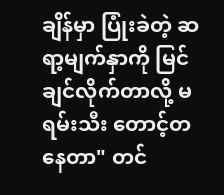ချိန်မှာ ပြုံးခဲတဲ့ ဆရာ့မျက်နှာကို မြင်ချင်လိုက်တာလို့ မရမ်းသီး တောင့်တနေတာ" တင်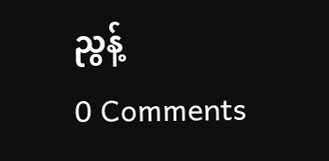ညွန့်
0 Comments